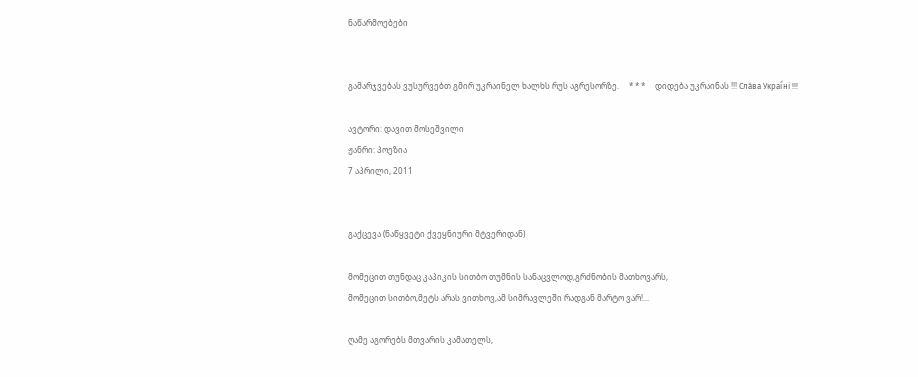ნაწარმოებები


გამარჯვებას ვუსურვებთ გმირ უკრაინელ ხალხს რუს აგრესორზე.     * * *     დიდება უკრაინას !!! Сла́ва Украї́ні !!!

ავტორი: დავით მოსეშვილი
ჟანრი: პოეზია
7 აპრილი, 2011


გაქცევა (ნაწყვეტი ქვეყნიური მტვერიდან)

მომეცით თუნდაც კაპიკის სითბო თუმნის სანაცვლოდ,გრძნობის მათხოვარს,
მომეცით სითბო,მეტს არას ვითხოვ,ამ სიმრავლეში რადგან მარტო ვარ!...

ღამე აგორებს მთვარის კამათელს,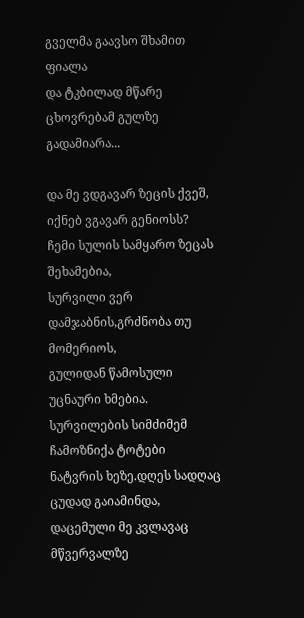გველმა გაავსო შხამით ფიალა
და ტკბილად მწარე ცხოვრებამ გულზე გადამიარა...

და მე ვდგავარ ზეცის ქვეშ,
იქნებ ვგავარ გენიოსს?
ჩემი სულის სამყარო ზეცას შეხამებია,
სურვილი ვერ დამჯაბნის,გრძნობა თუ მომერიოს,
გულიდან წამოსული უცნაური ხმებია.
სურვილების სიმძიმემ ჩამოზნიქა ტოტები
ნატვრის ხეზე.დღეს სადღაც ცუდად გაიამინდა,
დაცემული მე კვლავაც მწვერვალზე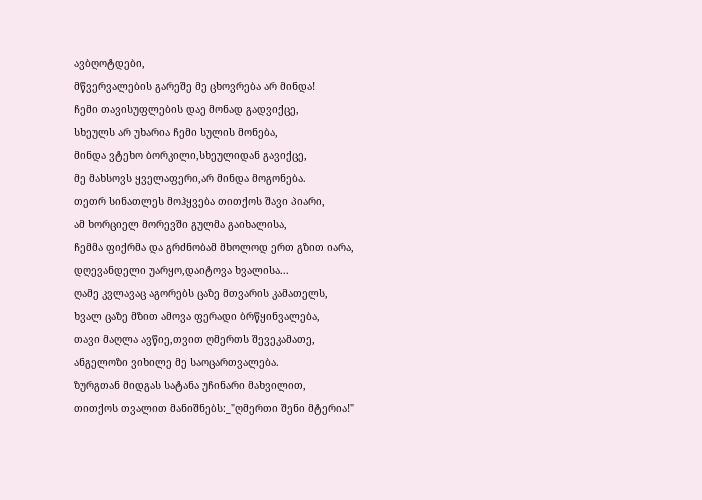ავბღოტდები,
მწვერვალების გარეშე მე ცხოვრება არ მინდა!
ჩემი თავისუფლების დაე მონად გადვიქცე,
სხეულს არ უხარია ჩემი სულის მონება,
მინდა ვტეხო ბორკილი,სხეულიდან გავიქცე,
მე მახსოვს ყველაფერი,არ მინდა მოგონება.
თეთრ სინათლეს მოჰყვება თითქოს შავი პიარი,
ამ ხორციელ მორევში გულმა გაიხალისა,
ჩემმა ფიქრმა და გრძნობამ მხოლოდ ერთ გზით იარა,
დღევანდელი უარყო,დაიტოვა ხვალისა...
ღამე კვლავაც აგორებს ცაზე მთვარის კამათელს,
ხვალ ცაზე მზით ამოვა ფერადი ბრწყინვალება,
თავი მაღლა ავწიე,თვით ღმერთს შევეკამათე,
ანგელოზი ვიხილე მე საოცართვალება.
ზურგთან მიდგას სატანა უჩინარი მახვილით,
თითქოს თვალით მანიშნებს:_"ღმერთი შენი მტერია!"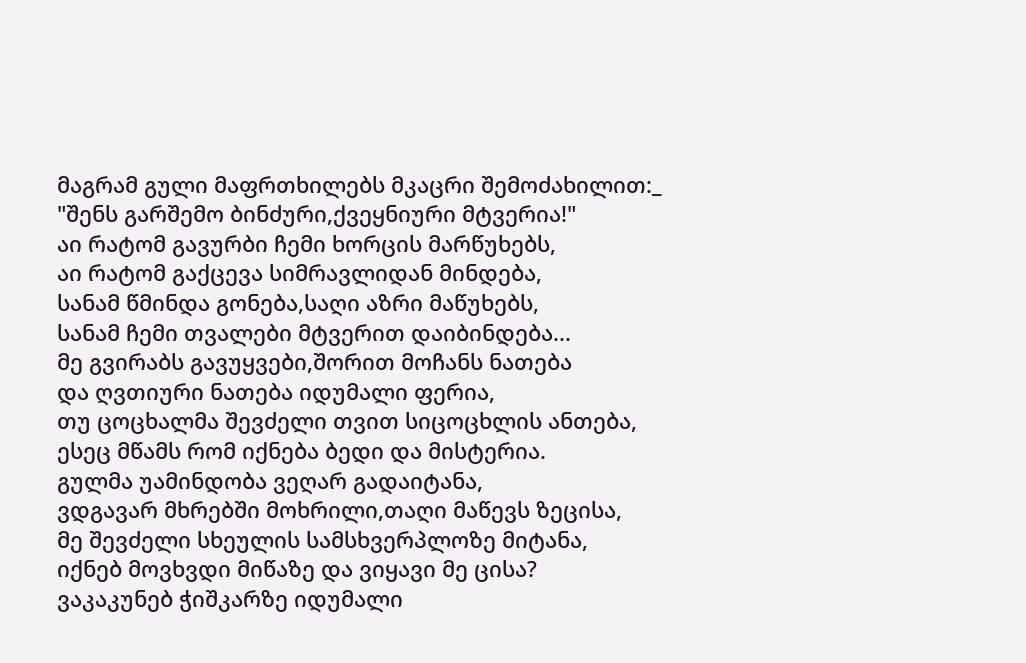მაგრამ გული მაფრთხილებს მკაცრი შემოძახილით:_
"შენს გარშემო ბინძური,ქვეყნიური მტვერია!"
აი რატომ გავურბი ჩემი ხორცის მარწუხებს,
აი რატომ გაქცევა სიმრავლიდან მინდება,
სანამ წმინდა გონება,საღი აზრი მაწუხებს,
სანამ ჩემი თვალები მტვერით დაიბინდება...
მე გვირაბს გავუყვები,შორით მოჩანს ნათება
და ღვთიური ნათება იდუმალი ფერია,
თუ ცოცხალმა შევძელი თვით სიცოცხლის ანთება,
ესეც მწამს რომ იქნება ბედი და მისტერია.
გულმა უამინდობა ვეღარ გადაიტანა,
ვდგავარ მხრებში მოხრილი,თაღი მაწევს ზეცისა,
მე შევძელი სხეულის სამსხვერპლოზე მიტანა,
იქნებ მოვხვდი მიწაზე და ვიყავი მე ცისა?
ვაკაკუნებ ჭიშკარზე იდუმალი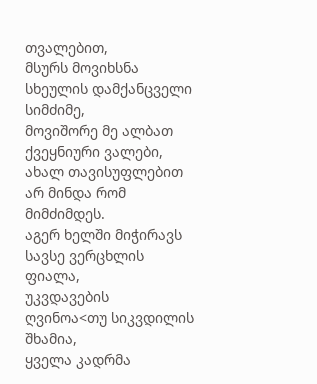თვალებით,
მსურს მოვიხსნა სხეულის დამქანცველი სიმძიმე,
მოვიშორე მე ალბათ ქვეყნიური ვალები,
ახალ თავისუფლებით არ მინდა რომ მიმძიმდეს.
აგერ ხელში მიჭირავს სავსე ვერცხლის ფიალა,
უკვდავების ღვინოა<თუ სიკვდილის შხამია,
ყველა კადრმა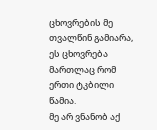ცხოვრების მე თვალწინ გამიარა,
ეს ცხოვრება მართლაც რომ ერთი ტკბილი წამია.
მე არ ვნანობ აქ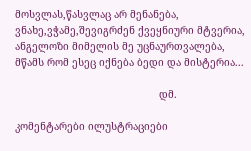მოსვლას,წასვლაც არ მენანება,
ვნახე,ვჭამე,შევიგრძენ ქვეყნიური მტვერია,
ანგელოზი მიმელის მე უცნაურთვალება,
მწამს რომ ესეც იქნება ბედი და მისტერია...

                                                დმ.

კომენტარები ილუსტრაციები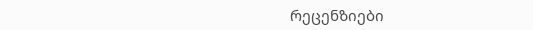რეცენზიები